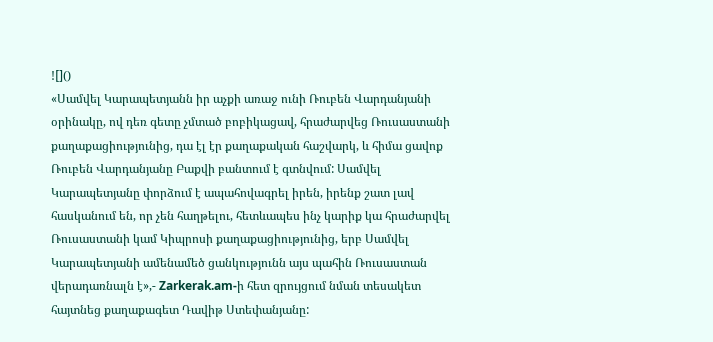![]()
«Սամվել Կարապետյանն իր աչքի առաջ ունի Ռուբեն Վարդանյանի օրինակը, ով դեռ գետը չմտած բոբիկացավ, հրաժարվեց Ռուսաստանի քաղաքացիությունից, դա էլ էր քաղաքական հաշվարկ, և հիմա ցավոք Ռուբեն Վարդանյանը Բաքվի բանտում է գտնվում: Սամվել Կարապետյանը փորձում է ապահովագրել իրեն, իրենք շատ լավ հասկանում են, որ չեն հաղթելու, հետևապես ինչ կարիք կա հրաժարվել Ռուսաստանի կամ Կիպրոսի քաղաքացիությունից, երբ Սամվել Կարապետյանի ամենամեծ ցանկությունն այս պահին Ռուսաստան վերադառնալն է»,- Zarkerak.am-ի հետ զրույցում նման տեսակետ հայտնեց քաղաքագետ Դավիթ Ստեփանյանը: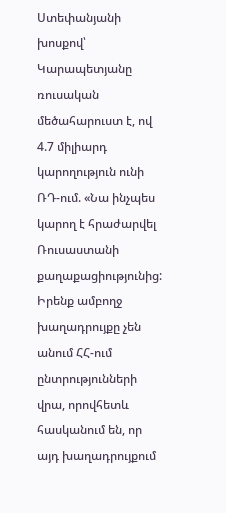Ստեփանյանի խոսքով՝ Կարապետյանը ռուսական մեծահարուստ է, ով 4.7 միլիարդ կարողություն ունի ՌԴ-ում. «Նա ինչպես կարող է հրաժարվել Ռուսաստանի քաղաքացիությունից: Իրենք ամբողջ խաղադրույքը չեն անում ՀՀ-ում ընտրությունների վրա, որովհետև հասկանում են, որ այդ խաղադրույքում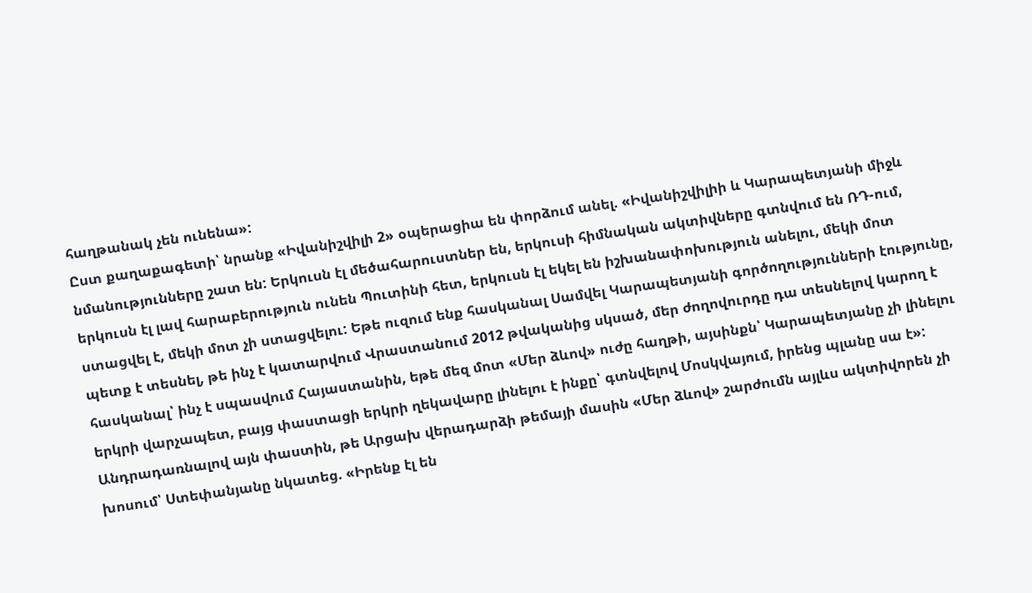հաղթանակ չեն ունենա»:
Ըստ քաղաքագետի՝ նրանք «Իվանիշվիլի 2» օպերացիա են փորձում անել. «Իվանիշվիլիի և Կարապետյանի միջև նմանությունները շատ են: Երկուսն էլ մեծահարուստներ են, երկուսի հիմնական ակտիվները գտնվում են ՌԴ-ում, երկուսն էլ լավ հարաբերություն ունեն Պուտինի հետ, երկուսն էլ եկել են իշխանափոխություն անելու, մեկի մոտ ստացվել է, մեկի մոտ չի ստացվելու: Եթե ուզում ենք հասկանալ Սամվել Կարապետյանի գործողությունների էությունը, պետք է տեսնել, թե ինչ է կատարվում Վրաստանում 2012 թվականից սկսած, մեր ժողովուրդը դա տեսնելով կարող է հասկանալ՝ ինչ է սպասվում Հայաստանին, եթե մեզ մոտ «Մեր ձևով» ուժը հաղթի, այսինքն՝ Կարապետյանը չի լինելու երկրի վարչապետ, բայց փաստացի երկրի ղեկավարը լինելու է ինքը՝ գտնվելով Մոսկվայում, իրենց պլանը սա է»:
Անդրադառնալով այն փաստին, թե Արցախ վերադարձի թեմայի մասին «Մեր ձևով» շարժումն այլևս ակտիվորեն չի խոսում՝ Ստեփանյանը նկատեց. «Իրենք էլ են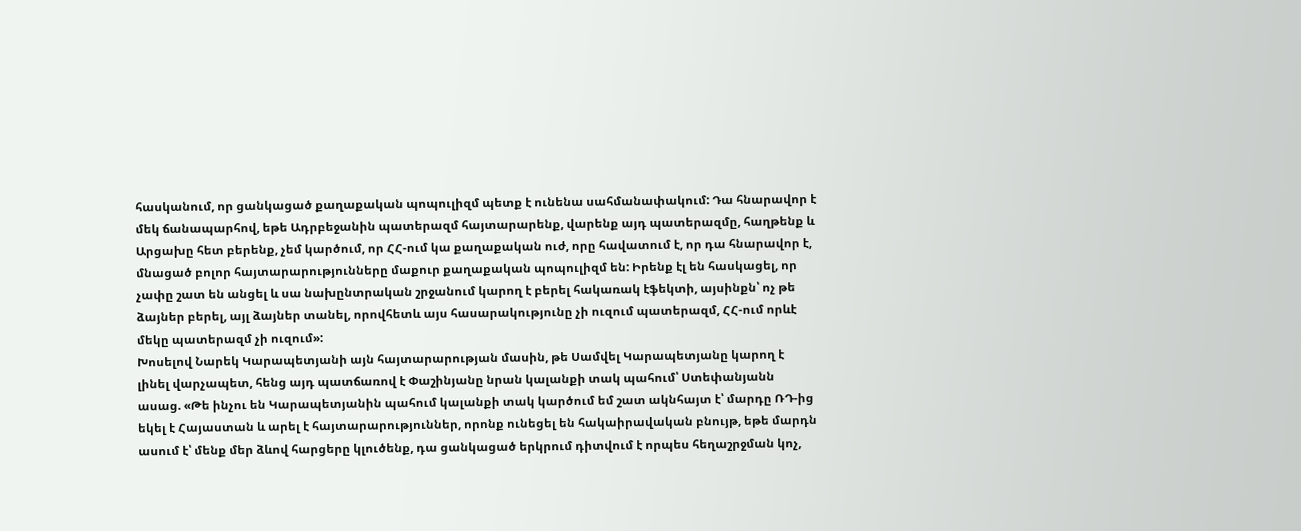հասկանում, որ ցանկացած քաղաքական պոպուլիզմ պետք է ունենա սահմանափակում: Դա հնարավոր է մեկ ճանապարհով, եթե Ադրբեջանին պատերազմ հայտարարենք, վարենք այդ պատերազմը, հաղթենք և Արցախը հետ բերենք, չեմ կարծում, որ ՀՀ-ում կա քաղաքական ուժ, որը հավատում է, որ դա հնարավոր է, մնացած բոլոր հայտարարությունները մաքուր քաղաքական պոպուլիզմ են: Իրենք էլ են հասկացել, որ չափը շատ են անցել և սա նախընտրական շրջանում կարող է բերել հակառակ էֆեկտի, այսինքն՝ ոչ թե ձայներ բերել, այլ ձայներ տանել, որովհետև այս հասարակությունը չի ուզում պատերազմ, ՀՀ-ում որևէ մեկը պատերազմ չի ուզում»:
Խոսելով Նարեկ Կարապետյանի այն հայտարարության մասին, թե Սամվել Կարապետյանը կարող է լինել վարչապետ, հենց այդ պատճառով է Փաշինյանը նրան կալանքի տակ պահում՝ Ստեփանյանն ասաց. «Թե ինչու են Կարապետյանին պահում կալանքի տակ կարծում եմ շատ ակնհայտ է՝ մարդը ՌԴ-ից եկել է Հայաստան և արել է հայտարարություններ, որոնք ունեցել են հակաիրավական բնույթ, եթե մարդն ասում է՝ մենք մեր ձևով հարցերը կլուծենք, դա ցանկացած երկրում դիտվում է որպես հեղաշրջման կոչ,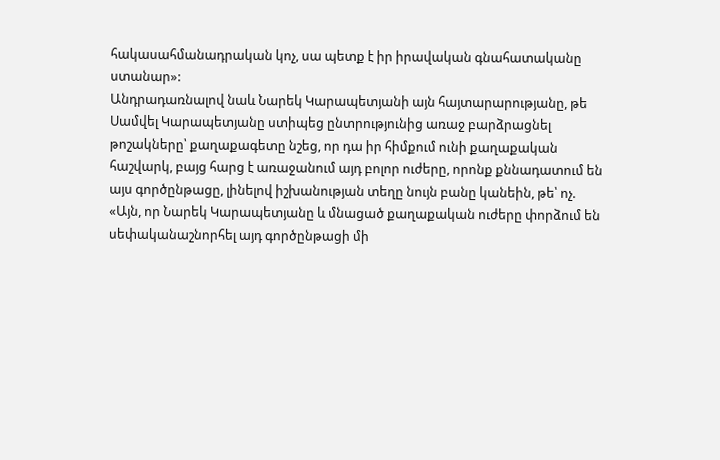հակասահմանադրական կոչ, սա պետք է իր իրավական գնահատականը ստանար»:
Անդրադառնալով նաև Նարեկ Կարապետյանի այն հայտարարությանը, թե Սամվել Կարապետյանը ստիպեց ընտրությունից առաջ բարձրացնել թոշակները՝ քաղաքագետը նշեց, որ դա իր հիմքում ունի քաղաքական հաշվարկ, բայց հարց է առաջանում այդ բոլոր ուժերը, որոնք քննադատում են այս գործընթացը, լինելով իշխանության տեղը նույն բանը կանեին, թե՝ ոչ. «Այն, որ Նարեկ Կարապետյանը և մնացած քաղաքական ուժերը փորձում են սեփականաշնորհել այդ գործընթացի մի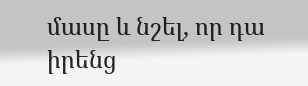մասը և նշել, որ դա իրենց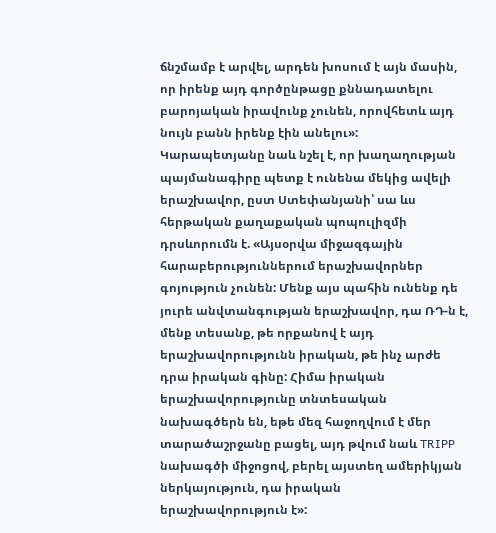ճնշմամբ է արվել, արդեն խոսում է այն մասին, որ իրենք այդ գործընթացը քննադատելու բարոյական իրավունք չունեն, որովհետև այդ նույն բանն իրենք էին անելու»:
Կարապետյանը նաև նշել է, որ խաղաղության պայմանագիրը պետք է ունենա մեկից ավելի երաշխավոր, ըստ Ստեփանյանի՝ սա ևս հերթական քաղաքական պոպուլիզմի դրսևորումն է. «Այսօրվա միջազգային հարաբերություններում երաշխավորներ գոյություն չունեն: Մենք այս պահին ունենք դե յուրե անվտանգության երաշխավոր, դա ՌԴ-ն է, մենք տեսանք, թե որքանով է այդ երաշխավորությունն իրական, թե ինչ արժե դրա իրական գինը: Հիմա իրական երաշխավորությունը տնտեսական նախագծերն են, եթե մեզ հաջողվում է մեր տարածաշրջանը բացել, այդ թվում նաև TRIPP նախագծի միջոցով, բերել այստեղ ամերիկյան ներկայություն, դա իրական երաշխավորություն է»: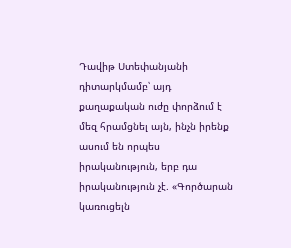Դավիթ Ստեփանյանի դիտարկմամբ՝ այդ քաղաքական ուժը փորձում է մեզ հրամցնել այն, ինչն իրենք ասում են որպես իրականություն, երբ դա իրականություն չէ. «Գործարան կառուցելն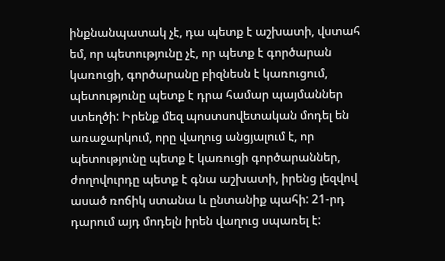ինքնանպատակ չէ, դա պետք է աշխատի, վստահ եմ, որ պետությունը չէ, որ պետք է գործարան կառուցի, գործարանը բիզնեսն է կառուցում, պետությունը պետք է դրա համար պայմաններ ստեղծի: Իրենք մեզ պոստսովետական մոդել են առաջարկում, որը վաղուց անցյալում է, որ պետությունը պետք է կառուցի գործարաններ, ժողովուրդը պետք է գնա աշխատի, իրենց լեզվով ասած ռոճիկ ստանա և ընտանիք պահի: 21-րդ դարում այդ մոդելն իրեն վաղուց սպառել է: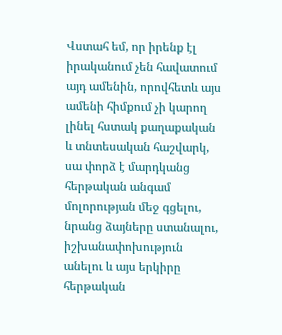Վստահ եմ, որ իրենք էլ իրականում չեն հավատում այդ ամենին, որովհետև այս ամենի հիմքում չի կարող լինել հստակ քաղաքական և տնտեսական հաշվարկ, սա փորձ է մարդկանց հերթական անգամ մոլորության մեջ գցելու, նրանց ձայները ստանալու, իշխանափոխություն անելու և այս երկիրը հերթական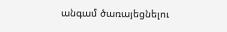անգամ ծառայեցնելու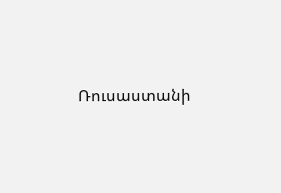Ռուսաստանի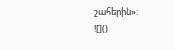շահերին»:
![]()